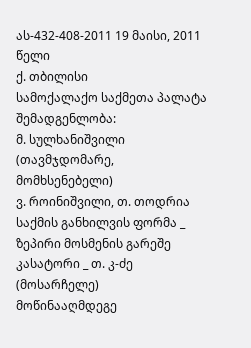ას-432-408-2011 19 მაისი, 2011 წელი
ქ. თბილისი
სამოქალაქო საქმეთა პალატა
შემადგენლობა:
მ. სულხანიშვილი (თავმჯდომარე, მომხსენებელი)
ვ. როინიშვილი, თ. თოდრია
საქმის განხილვის ფორმა _ ზეპირი მოსმენის გარეშე
კასატორი _ თ. კ-ძე (მოსარჩელე)
მოწინააღმდეგე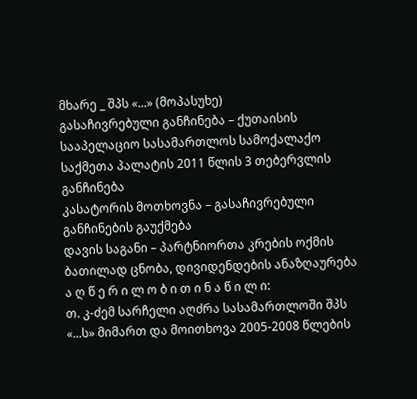მხარე _ შპს «...» (მოპასუხე)
გასაჩივრებული განჩინება – ქუთაისის სააპელაციო სასამართლოს სამოქალაქო საქმეთა პალატის 2011 წლის 3 თებერვლის განჩინება
კასატორის მოთხოვნა – გასაჩივრებული განჩინების გაუქმება
დავის საგანი – პარტნიორთა კრების ოქმის ბათილად ცნობა, დივიდენდების ანაზღაურება
ა ღ წ ე რ ი ლ ო ბ ი თ ი ნ ა წ ი ლ ი:
თ. კ-ძემ სარჩელი აღძრა სასამართლოში შპს «...ს» მიმართ და მოითხოვა 2005-2008 წლების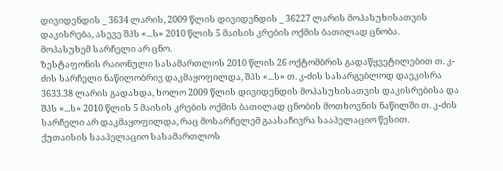დივიდენდის _ 3634 ლარის, 2009 წლის დივიდენდის _ 36227 ლარის მოპასუხისათვის დაკისრება, ასევე შპს «...ს» 2010 წლის 5 მაისის კრების ოქმის ბათილად ცნობა.
მოპასუხემ სარჩელი არ ცნო.
ზესტაფონის რაიონული სასამართლოს 2010 წლის 26 ოქტომბრის გადაწყვეტილებით თ. კ-ძის სარჩელი ნაწილობრივ დაკმაყოფილდა, შპს «...ს» თ. კ-ძის სასარგებლოდ დაეკისრა 3633.38 ლარის გადახდა, ხოლო 2009 წლის დივიდენდის მოპასუხისათვის დაკისრებისა და შპს «...ს» 2010 წლის 5 მაისის კრების ოქმის ბათილად ცნობის მოთხოვნის ნაწილში თ. კ-ძის სარჩელი არ დაკმაყოფილდა, რაც მოსარჩელემ გაასაჩივრა სააპელაციო წესით.
ქუთაისის სააპელაციო სასამართლოს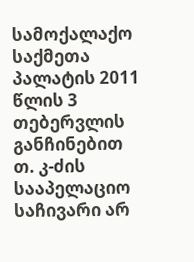სამოქალაქო საქმეთა პალატის 2011 წლის 3 თებერვლის განჩინებით თ. კ-ძის სააპელაციო საჩივარი არ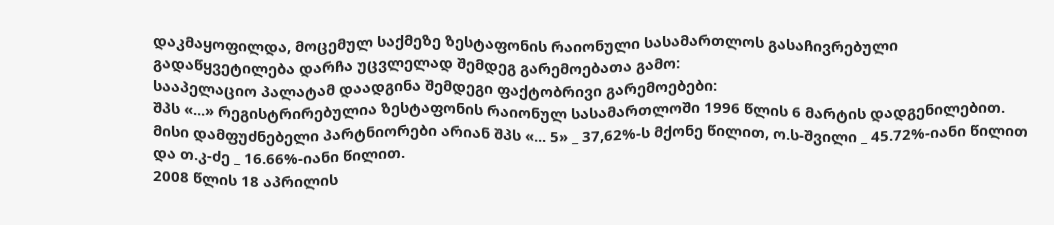დაკმაყოფილდა, მოცემულ საქმეზე ზესტაფონის რაიონული სასამართლოს გასაჩივრებული გადაწყვეტილება დარჩა უცვლელად შემდეგ გარემოებათა გამო:
სააპელაციო პალატამ დაადგინა შემდეგი ფაქტობრივი გარემოებები:
შპს «...» რეგისტრირებულია ზესტაფონის რაიონულ სასამართლოში 1996 წლის 6 მარტის დადგენილებით. მისი დამფუძნებელი პარტნიორები არიან შპს «... 5» _ 37,62%-ს მქონე წილით, ო.ს-შვილი _ 45.72%-იანი წილით და თ.კ-ძე _ 16.66%-იანი წილით.
2008 წლის 18 აპრილის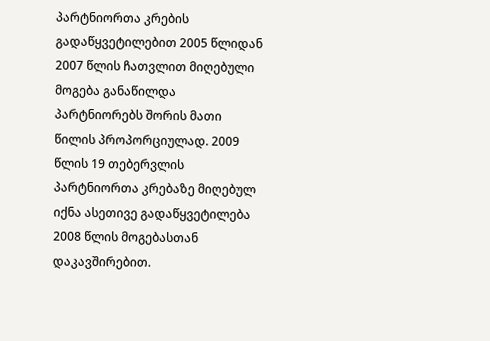პარტნიორთა კრების გადაწყვეტილებით 2005 წლიდან 2007 წლის ჩათვლით მიღებული მოგება განაწილდა პარტნიორებს შორის მათი წილის პროპორციულად. 2009 წლის 19 თებერვლის პარტნიორთა კრებაზე მიღებულ იქნა ასეთივე გადაწყვეტილება 2008 წლის მოგებასთან დაკავშირებით.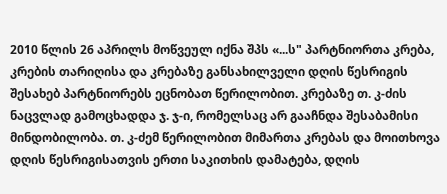2010 წლის 26 აპრილს მოწვეულ იქნა შპს «...ს" პარტნიორთა კრება, კრების თარიღისა და კრებაზე განსახილველი დღის წესრიგის შესახებ პარტნიორებს ეცნობათ წერილობით. კრებაზე თ. კ-ძის ნაცვლად გამოცხადდა ჯ. ჯ-ი, რომელსაც არ გააჩნდა შესაბამისი მინდობილობა. თ. კ-ძემ წერილობით მიმართა კრებას და მოითხოვა დღის წესრიგისათვის ერთი საკითხის დამატება, დღის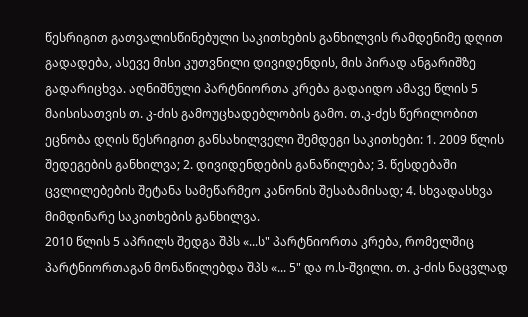წესრიგით გათვალისწინებული საკითხების განხილვის რამდენიმე დღით გადადება, ასევე მისი კუთვნილი დივიდენდის, მის პირად ანგარიშზე გადარიცხვა. აღნიშნული პარტნიორთა კრება გადაიდო ამავე წლის 5 მაისისათვის თ. კ-ძის გამოუცხადებლობის გამო. თ.კ-ძეს წერილობით ეცნობა დღის წესრიგით განსახილველი შემდეგი საკითხები: 1. 2009 წლის შედეგების განხილვა; 2. დივიდენდების განაწილება; 3. წესდებაში ცვლილებების შეტანა სამეწარმეო კანონის შესაბამისად; 4. სხვადასხვა მიმდინარე საკითხების განხილვა.
2010 წლის 5 აპრილს შედგა შპს «...ს" პარტნიორთა კრება, რომელშიც პარტნიორთაგან მონაწილებდა შპს «... 5" და ო.ს-შვილი. თ. კ-ძის ნაცვლად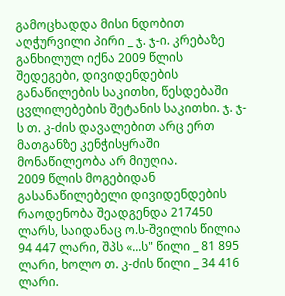გამოცხადდა მისი ნდობით აღჭურვილი პირი _ ჯ. ჯ-ი. კრებაზე განხილულ იქნა 2009 წლის შედეგები, დივიდენდების განაწილების საკითხი, წესდებაში ცვლილებების შეტანის საკითხი. ჯ. ჯ-ს თ. კ-ძის დავალებით არც ერთ მათგანზე კენჭისყრაში მონაწილეობა არ მიუღია.
2009 წლის მოგებიდან გასანაწილებელი დივიდენდების რაოდენობა შეადგენდა 217450 ლარს, საიდანაც ო.ს-შვილის წილია 94 447 ლარი, შპს «...ს" წილი _ 81 895 ლარი, ხოლო თ. კ-ძის წილი _ 34 416 ლარი.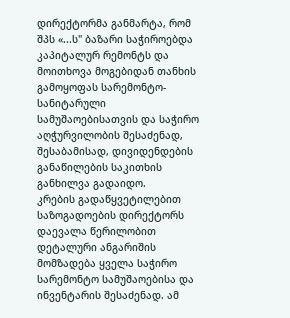დირექტორმა განმარტა, რომ შპს «...ს" ბაზარი საჭიროებდა კაპიტალურ რემონტს და მოითხოვა მოგებიდან თანხის გამოყოფას სარემონტო-სანიტარული სამუშაოებისათვის და საჭირო აღჭურვილობის შესაძენად, შესაბამისად, დივიდენდების განაწილების საკითხის განხილვა გადაიდო.
კრების გადაწყვეტილებით საზოგადოების დირექტორს დაევალა წერილობით დეტალური ანგარიშის მომზადება ყველა საჭირო სარემონტო სამუშაოებისა და ინვენტარის შესაძენად. ამ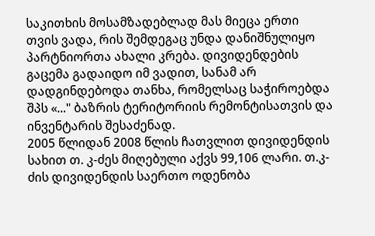საკითხის მოსამზადებლად მას მიეცა ერთი თვის ვადა, რის შემდეგაც უნდა დანიშნულიყო პარტნიორთა ახალი კრება. დივიდენდების გაცემა გადაიდო იმ ვადით, სანამ არ დადგინდებოდა თანხა, რომელსაც საჭიროებდა შპს «..." ბაზრის ტერიტორიის რემონტისათვის და ინვენტარის შესაძენად.
2005 წლიდან 2008 წლის ჩათვლით დივიდენდის სახით თ. კ-ძეს მიღებული აქვს 99,106 ლარი. თ.კ-ძის დივიდენდის საერთო ოდენობა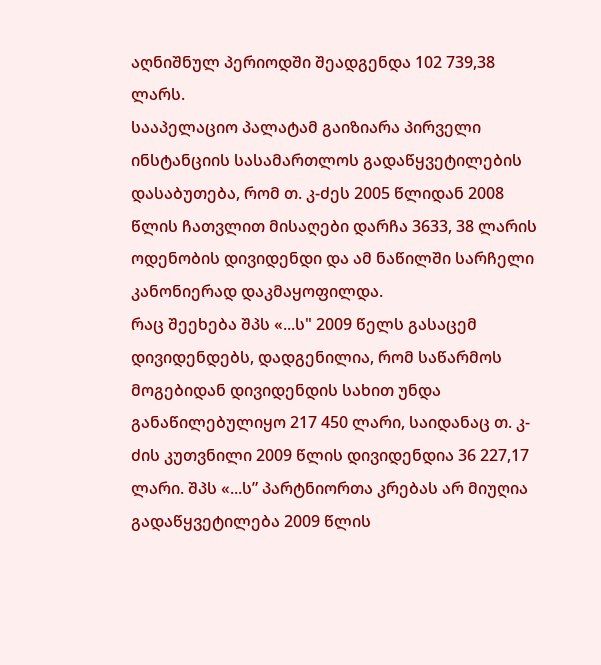აღნიშნულ პერიოდში შეადგენდა 102 739,38 ლარს.
სააპელაციო პალატამ გაიზიარა პირველი ინსტანციის სასამართლოს გადაწყვეტილების დასაბუთება, რომ თ. კ-ძეს 2005 წლიდან 2008 წლის ჩათვლით მისაღები დარჩა 3633, 38 ლარის ოდენობის დივიდენდი და ამ ნაწილში სარჩელი კანონიერად დაკმაყოფილდა.
რაც შეეხება შპს «...ს" 2009 წელს გასაცემ დივიდენდებს, დადგენილია, რომ საწარმოს მოგებიდან დივიდენდის სახით უნდა განაწილებულიყო 217 450 ლარი, საიდანაც თ. კ-ძის კუთვნილი 2009 წლის დივიდენდია 36 227,17 ლარი. შპს «...ს” პარტნიორთა კრებას არ მიუღია გადაწყვეტილება 2009 წლის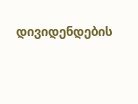დივიდენდების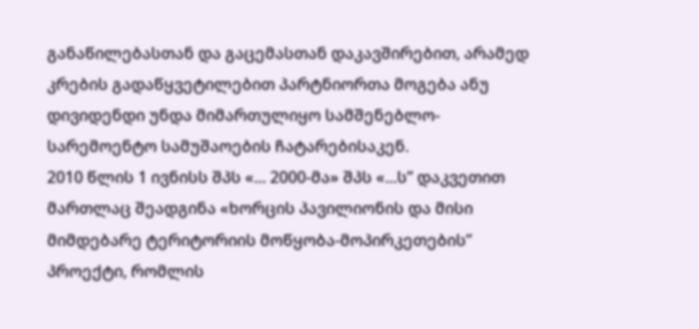განაწილებასთან და გაცემასთან დაკავშირებით, არამედ კრების გადაწყვეტილებით პარტნიორთა მოგება ანუ დივიდენდი უნდა მიმართულიყო სამშენებლო-სარემოენტო სამუშაოების ჩატარებისაკენ.
2010 წლის 1 ივნისს შპს «... 2000-მა» შპს «...ს” დაკვეთით მართლაც შეადგინა «ხორცის პავილიონის და მისი მიმდებარე ტერიტორიის მოწყობა-მოპირკეთების” პროექტი, რომლის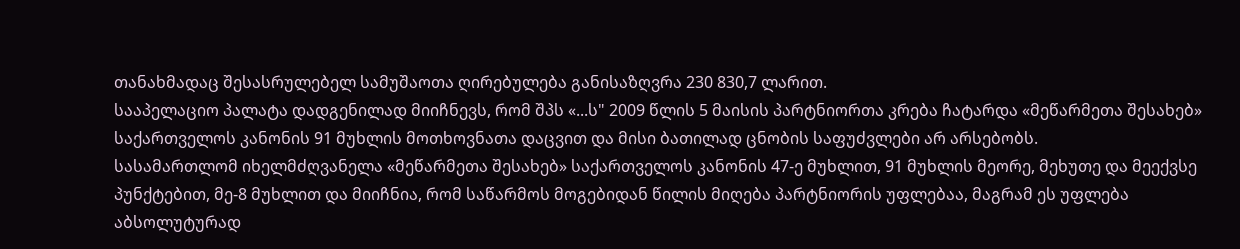თანახმადაც შესასრულებელ სამუშაოთა ღირებულება განისაზღვრა 230 830,7 ლარით.
სააპელაციო პალატა დადგენილად მიიჩნევს, რომ შპს «...ს" 2009 წლის 5 მაისის პარტნიორთა კრება ჩატარდა «მეწარმეთა შესახებ» საქართველოს კანონის 91 მუხლის მოთხოვნათა დაცვით და მისი ბათილად ცნობის საფუძვლები არ არსებობს.
სასამართლომ იხელმძღვანელა «მეწარმეთა შესახებ» საქართველოს კანონის 47-ე მუხლით, 91 მუხლის მეორე, მეხუთე და მეექვსე პუნქტებით, მე-8 მუხლით და მიიჩნია, რომ საწარმოს მოგებიდან წილის მიღება პარტნიორის უფლებაა, მაგრამ ეს უფლება აბსოლუტურად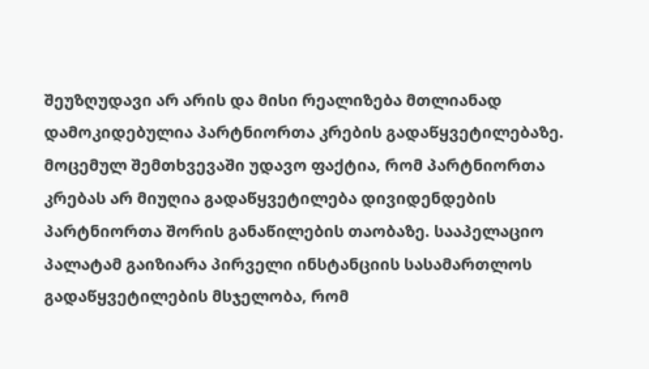შეუზღუდავი არ არის და მისი რეალიზება მთლიანად დამოკიდებულია პარტნიორთა კრების გადაწყვეტილებაზე.
მოცემულ შემთხვევაში უდავო ფაქტია, რომ პარტნიორთა კრებას არ მიუღია გადაწყვეტილება დივიდენდების პარტნიორთა შორის განაწილების თაობაზე. სააპელაციო პალატამ გაიზიარა პირველი ინსტანციის სასამართლოს გადაწყვეტილების მსჯელობა, რომ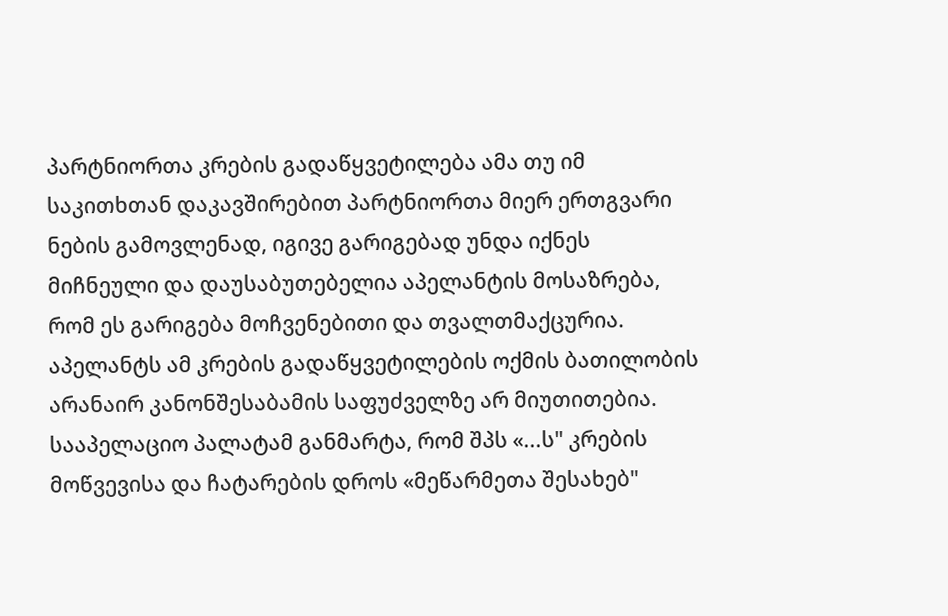პარტნიორთა კრების გადაწყვეტილება ამა თუ იმ საკითხთან დაკავშირებით პარტნიორთა მიერ ერთგვარი ნების გამოვლენად, იგივე გარიგებად უნდა იქნეს მიჩნეული და დაუსაბუთებელია აპელანტის მოსაზრება, რომ ეს გარიგება მოჩვენებითი და თვალთმაქცურია. აპელანტს ამ კრების გადაწყვეტილების ოქმის ბათილობის არანაირ კანონშესაბამის საფუძველზე არ მიუთითებია.
სააპელაციო პალატამ განმარტა, რომ შპს «...ს" კრების მოწვევისა და ჩატარების დროს «მეწარმეთა შესახებ"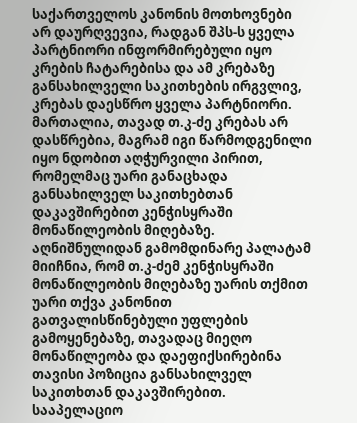საქართველოს კანონის მოთხოვნები არ დაურღვევია, რადგან შპს-ს ყველა პარტნიორი ინფორმირებული იყო კრების ჩატარებისა და ამ კრებაზე განსახილველი საკითხების ირგვლივ, კრებას დაესწრო ყველა პარტნიორი. მართალია, თავად თ.კ-ძე კრებას არ დასწრებია, მაგრამ იგი წარმოდგენილი იყო ნდობით აღჭურვილი პირით, რომელმაც უარი განაცხადა განსახილველ საკითხებთან დაკავშირებით კენჭისყრაში მონაწილეობის მიღებაზე.
აღნიშნულიდან გამომდინარე პალატამ მიიჩნია, რომ თ.კ-ძემ კენჭისყრაში მონაწილეობის მიღებაზე უარის თქმით უარი თქვა კანონით გათვალისწინებული უფლების გამოყენებაზე, თავადაც მიეღო მონაწილეობა და დაეფიქსირებინა თავისი პოზიცია განსახილველ საკითხთან დაკავშირებით.
სააპელაციო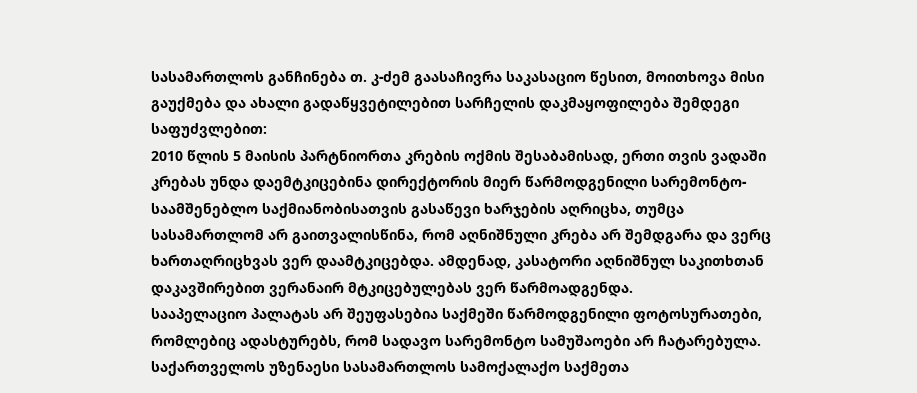სასამართლოს განჩინება თ. კ-ძემ გაასაჩივრა საკასაციო წესით, მოითხოვა მისი გაუქმება და ახალი გადაწყვეტილებით სარჩელის დაკმაყოფილება შემდეგი საფუძვლებით:
2010 წლის 5 მაისის პარტნიორთა კრების ოქმის შესაბამისად, ერთი თვის ვადაში კრებას უნდა დაემტკიცებინა დირექტორის მიერ წარმოდგენილი სარემონტო-საამშენებლო საქმიანობისათვის გასაწევი ხარჯების აღრიცხა, თუმცა სასამართლომ არ გაითვალისწინა, რომ აღნიშნული კრება არ შემდგარა და ვერც ხართაღრიცხვას ვერ დაამტკიცებდა. ამდენად, კასატორი აღნიშნულ საკითხთან დაკავშირებით ვერანაირ მტკიცებულებას ვერ წარმოადგენდა.
სააპელაციო პალატას არ შეუფასებია საქმეში წარმოდგენილი ფოტოსურათები, რომლებიც ადასტურებს, რომ სადავო სარემონტო სამუშაოები არ ჩატარებულა.
საქართველოს უზენაესი სასამართლოს სამოქალაქო საქმეთა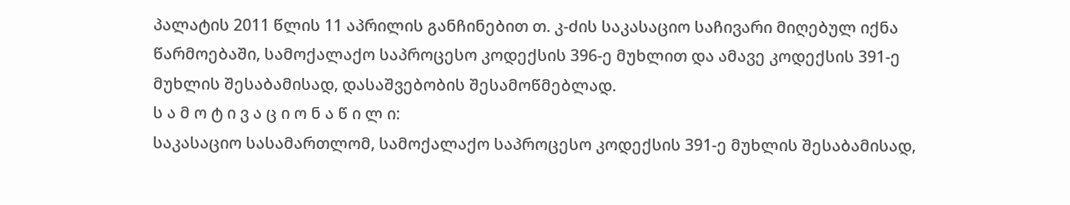პალატის 2011 წლის 11 აპრილის განჩინებით თ. კ-ძის საკასაციო საჩივარი მიღებულ იქნა წარმოებაში, სამოქალაქო საპროცესო კოდექსის 396-ე მუხლით და ამავე კოდექსის 391-ე მუხლის შესაბამისად, დასაშვებობის შესამოწმებლად.
ს ა მ ო ტ ი ვ ა ც ი ო ნ ა წ ი ლ ი:
საკასაციო სასამართლომ, სამოქალაქო საპროცესო კოდექსის 391-ე მუხლის შესაბამისად,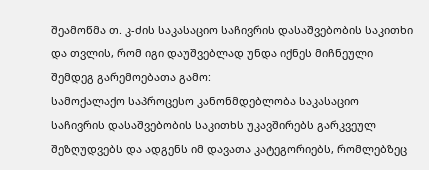შეამოწმა თ. კ-ძის საკასაციო საჩივრის დასაშვებობის საკითხი და თვლის, რომ იგი დაუშვებლად უნდა იქნეს მიჩნეული შემდეგ გარემოებათა გამო:
სამოქალაქო საპროცესო კანონმდებლობა საკასაციო საჩივრის დასაშვებობის საკითხს უკავშირებს გარკვეულ შეზღუდვებს და ადგენს იმ დავათა კატეგორიებს, რომლებზეც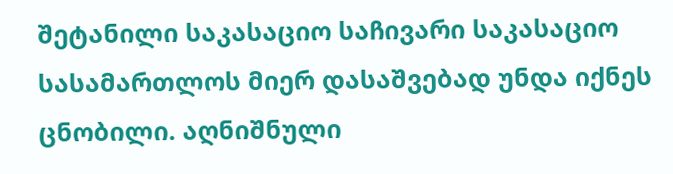შეტანილი საკასაციო საჩივარი საკასაციო სასამართლოს მიერ დასაშვებად უნდა იქნეს ცნობილი. აღნიშნული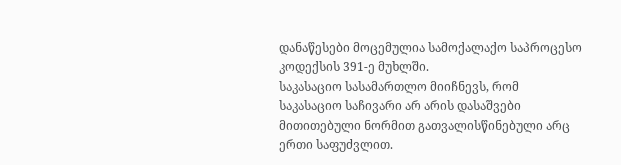დანაწესები მოცემულია სამოქალაქო საპროცესო კოდექსის 391-ე მუხლში.
საკასაციო სასამართლო მიიჩნევს, რომ საკასაციო საჩივარი არ არის დასაშვები მითითებული ნორმით გათვალისწინებული არც ერთი საფუძვლით.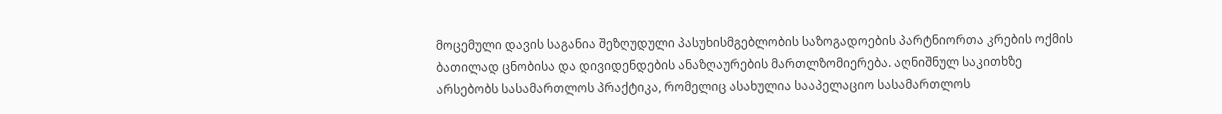მოცემული დავის საგანია შეზღუდული პასუხისმგებლობის საზოგადოების პარტნიორთა კრების ოქმის ბათილად ცნობისა და დივიდენდების ანაზღაურების მართლზომიერება. აღნიშნულ საკითხზე არსებობს სასამართლოს პრაქტიკა, რომელიც ასახულია სააპელაციო სასამართლოს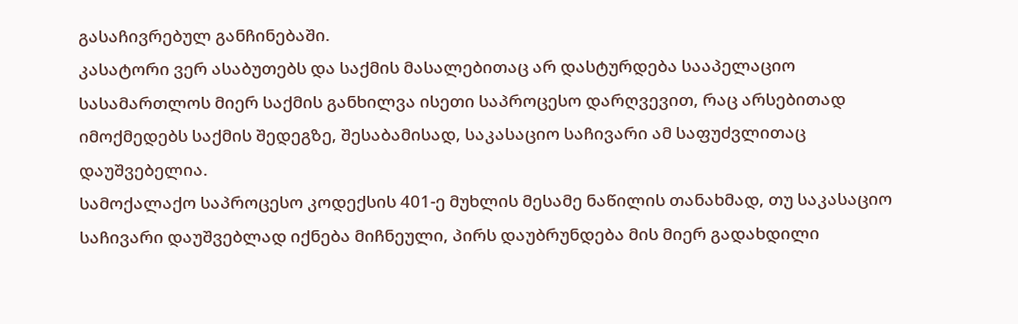გასაჩივრებულ განჩინებაში.
კასატორი ვერ ასაბუთებს და საქმის მასალებითაც არ დასტურდება სააპელაციო სასამართლოს მიერ საქმის განხილვა ისეთი საპროცესო დარღვევით, რაც არსებითად იმოქმედებს საქმის შედეგზე, შესაბამისად, საკასაციო საჩივარი ამ საფუძვლითაც დაუშვებელია.
სამოქალაქო საპროცესო კოდექსის 401-ე მუხლის მესამე ნაწილის თანახმად, თუ საკასაციო საჩივარი დაუშვებლად იქნება მიჩნეული, პირს დაუბრუნდება მის მიერ გადახდილი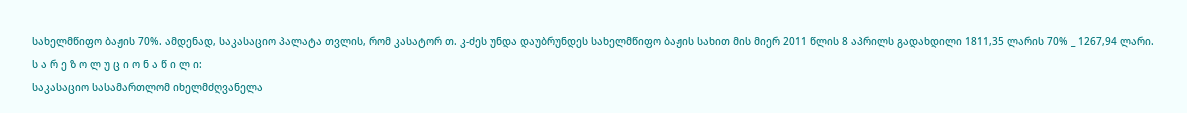სახელმწიფო ბაჟის 70%. ამდენად, საკასაციო პალატა თვლის, რომ კასატორ თ. კ-ძეს უნდა დაუბრუნდეს სახელმწიფო ბაჟის სახით მის მიერ 2011 წლის 8 აპრილს გადახდილი 1811,35 ლარის 70% _ 1267,94 ლარი.
ს ა რ ე ზ ო ლ უ ც ი ო ნ ა წ ი ლ ი:
საკასაციო სასამართლომ იხელმძღვანელა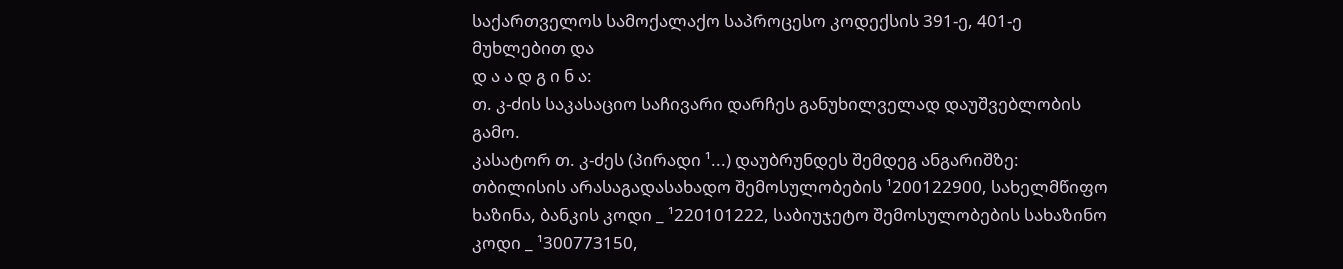საქართველოს სამოქალაქო საპროცესო კოდექსის 391-ე, 401-ე მუხლებით და
დ ა ა დ გ ი ნ ა:
თ. კ-ძის საკასაციო საჩივარი დარჩეს განუხილველად დაუშვებლობის გამო.
კასატორ თ. კ-ძეს (პირადი ¹...) დაუბრუნდეს შემდეგ ანგარიშზე: თბილისის არასაგადასახადო შემოსულობების ¹200122900, სახელმწიფო ხაზინა, ბანკის კოდი _ ¹220101222, საბიუჯეტო შემოსულობების სახაზინო კოდი _ ¹300773150,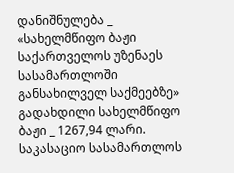დანიშნულება _ «სახელმწიფო ბაჟი საქართველოს უზენაეს სასამართლოში განსახილველ საქმეებზე» გადახდილი სახელმწიფო ბაჟი _ 1267,94 ლარი.
საკასაციო სასამართლოს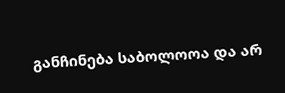განჩინება საბოლოოა და არ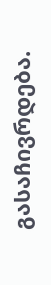გასაჩივრდება.